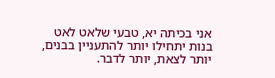אני בכיתה יא, טבעי שלאט לאט בנות יתחילו יותר להתעניין בבנים, יותר לצאת, יותר לדבר.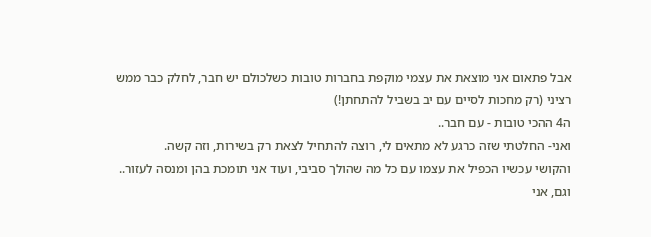אבל פתאום אני מוצאת את עצמי מוקפת בחברות טובות כשלכולם יש חבר, לחלק כבר ממש רציני (רק מחכות לסיים עם יב בשביל להתחתן!)
ה4 ההכי טובות - עם חבר..
ואני- החלטתי שזה כרגע לא מתאים לי, רוצה להתחיל לצאת רק בשירות, וזה קשה.
והקושי עכשיו הכפיל את עצמו עם כל מה שהולך סביבי, ועוד אני תומכת בהן ומנסה לעזור..
וגם, אני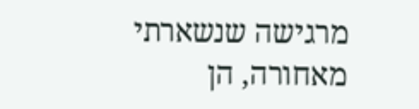מרגישה שנשארתי מאחורה, הן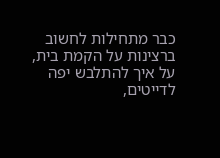כבר מתחילות לחשוב ברצינות על הקמת בית, על איך להתלבש יפה לדייטים,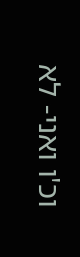וכ'ו ואני- לא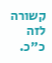קשורה לזה כ"כ.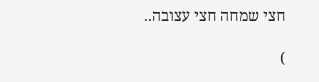חצי שמחה חצי עצובה..

)